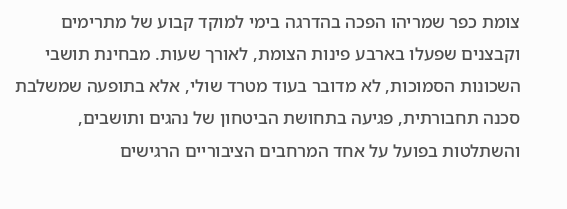צומת כפר שמריהו הפכה בהדרגה בימי למוקד קבוע של מתרימים וקבצנים שפעלו בארבע פינות הצומת, לאורך שעות. מבחינת תושבי השכונות הסמוכות, לא מדובר בעוד מטרד שולי, אלא בתופעה שמשלבת סכנה תחבורתית, פגיעה בתחושת הביטחון של נהגים ותושבים, והשתלטות בפועל על אחד המרחבים הציבוריים הרגישים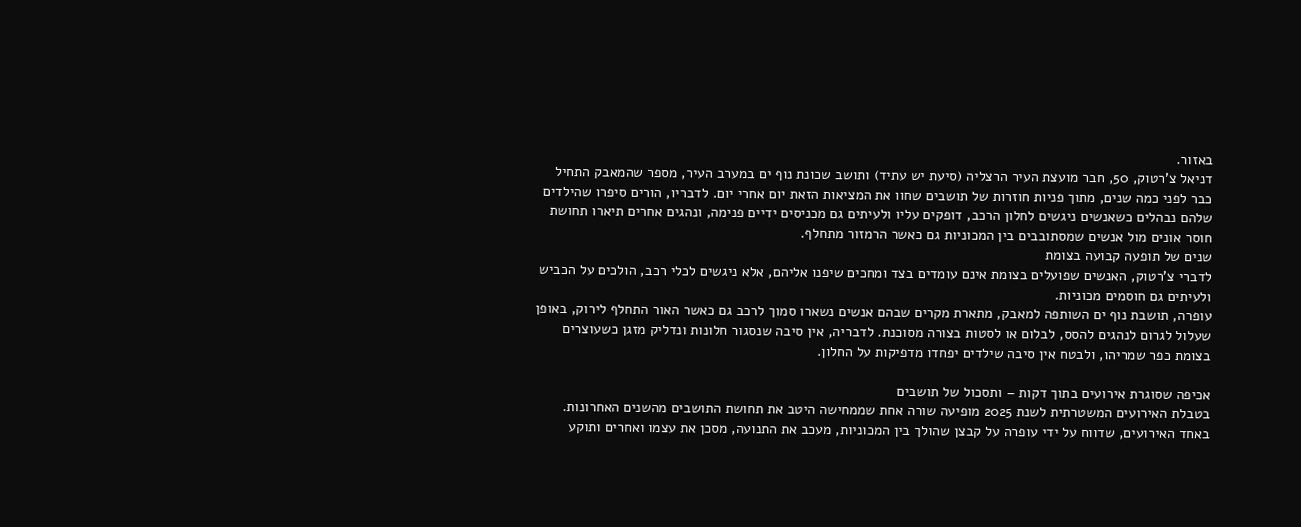באזור.
דניאל צ'רטוק, 50, חבר מועצת העיר הרצליה (סיעת יש עתיד) ותושב שכונת נוף ים במערב העיר, מספר שהמאבק התחיל כבר לפני כמה שנים, מתוך פניות חוזרות של תושבים שחוו את המציאות הזאת יום אחרי יום. לדבריו, הורים סיפרו שהילדים שלהם נבהלים כשאנשים ניגשים לחלון הרכב, דופקים עליו ולעיתים גם מכניסים ידיים פנימה, ונהגים אחרים תיארו תחושת חוסר אונים מול אנשים שמסתובבים בין המכוניות גם כאשר הרמזור מתחלף.
שנים של תופעה קבועה בצומת
לדברי צ'רטוק, האנשים שפועלים בצומת אינם עומדים בצד ומחכים שיפנו אליהם, אלא ניגשים לכלי רכב, הולכים על הכביש ולעיתים גם חוסמים מכוניות.
עופרה, תושבת נוף ים השותפה למאבק, מתארת מקרים שבהם אנשים נשארו סמוך לרכב גם כאשר האור התחלף לירוק, באופן שעלול לגרום לנהגים להסס, לבלום או לסטות בצורה מסוכנת. לדבריה, אין סיבה שנסגור חלונות ונדליק מזגן כשעוצרים בצומת כפר שמריהו, ולבטח אין סיבה שילדים יפחדו מדפיקות על החלון.

אכיפה שסוגרת אירועים בתוך דקות – ותסכול של תושבים
בטבלת האירועים המשטרתית לשנת 2025 מופיעה שורה אחת שממחישה היטב את תחושת התושבים מהשנים האחרונות. באחד האירועים, שדווח על ידי עופרה על קבצן שהולך בין המכוניות, מעכב את התנועה, מסכן את עצמו ואחרים ותוקע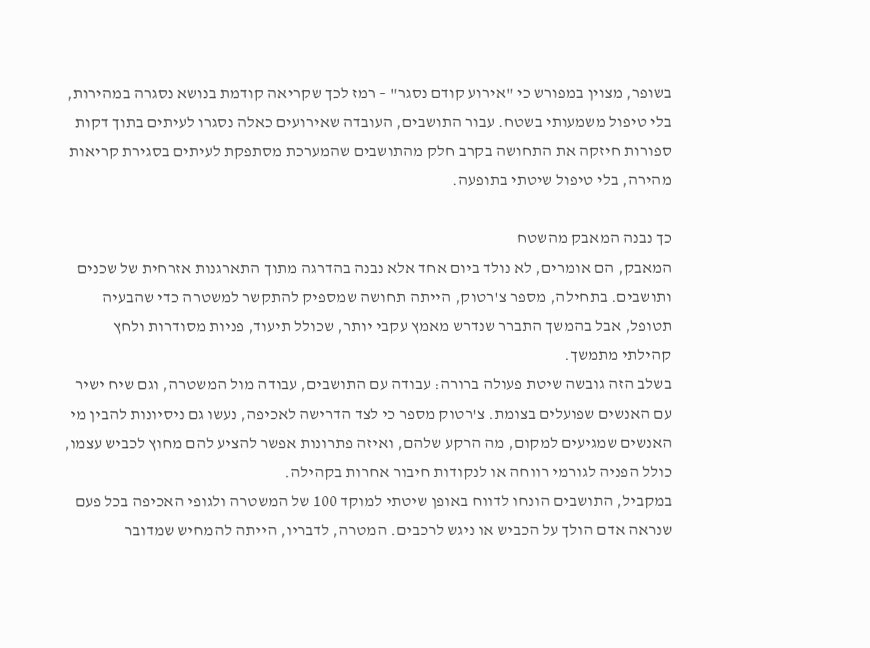בשופר, מצוין במפורש כי "אירוע קודם נסגר" – רמז לכך שקריאה קודמת בנושא נסגרה במהירות, בלי טיפול משמעותי בשטח. עבור התושבים, העובדה שאירועים כאלה נסגרו לעיתים בתוך דקות ספורות חיזקה את התחושה בקרב חלק מהתושבים שהמערכת מסתפקת לעיתים בסגירת קריאות מהירה, בלי טיפול שיטתי בתופעה.

כך נבנה המאבק מהשטח
המאבק, הם אומרים, לא נולד ביום אחד אלא נבנה בהדרגה מתוך התארגנות אזרחית של שכנים ותושבים. בתחילה, מספר צ'רטוק, הייתה תחושה שמספיק להתקשר למשטרה כדי שהבעיה תטופל, אבל בהמשך התברר שנדרש מאמץ עקבי יותר, שכולל תיעוד, פניות מסודרות ולחץ קהילתי מתמשך.
בשלב הזה גובשה שיטת פעולה ברורה: עבודה עם התושבים, עבודה מול המשטרה, וגם שיח ישיר עם האנשים שפועלים בצומת. צ'רטוק מספר כי לצד הדרישה לאכיפה, נעשו גם ניסיונות להבין מי האנשים שמגיעים למקום, מה הרקע שלהם, ואיזה פתרונות אפשר להציע להם מחוץ לכביש עצמו, כולל הפניה לגורמי רווחה או לנקודות חיבור אחרות בקהילה.
במקביל, התושבים הונחו לדווח באופן שיטתי למוקד 100 של המשטרה ולגופי האכיפה בכל פעם שנראה אדם הולך על הכביש או ניגש לרכבים. המטרה, לדבריו, הייתה להמחיש שמדובר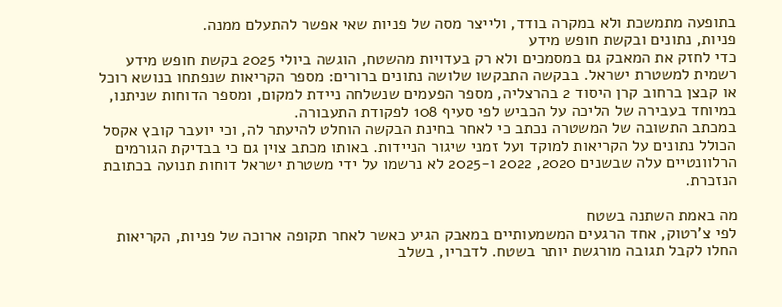בתופעה מתמשכת ולא במקרה בודד, ולייצר מסה של פניות שאי אפשר להתעלם ממנה.
פניות, נתונים ובקשת חופש מידע
כדי לחזק את המאבק גם במסמכים ולא רק בעדויות מהשטח, הוגשה ביולי 2025 בקשת חופש מידע רשמית למשטרת ישראל. בבקשה התבקשו שלושה נתונים ברורים: מספר הקריאות שנפתחו בנושא רוכל או קבצן ברחוב קרן היסוד 2 בהרצליה, מספר הפעמים שנשלחה ניידת למקום, ומספר הדוחות שניתנו, במיוחד בעבירה של הליכה על הכביש לפי סעיף 108 לפקודת התעבורה.
במכתב התשובה של המשטרה נכתב כי לאחר בחינת הבקשה הוחלט להיעתר לה, וכי יועבר קובץ אקסל הכולל נתונים על הקריאות למוקד ועל זמני שיגור הניידות. באותו מכתב צוין גם כי בבדיקת הגורמים הרלוונטיים עלה שבשנים 2020, 2022 ו-2025 לא נרשמו על ידי משטרת ישראל דוחות תנועה בכתובת הנזכרת.

מה באמת השתנה בשטח
לפי צ'רטוק, אחד הרגעים המשמעותיים במאבק הגיע כאשר לאחר תקופה ארוכה של פניות, הקריאות החלו לקבל תגובה מורגשת יותר בשטח. לדבריו, בשלב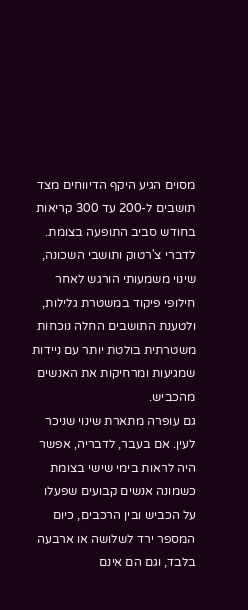מסוים הגיע היקף הדיווחים מצד תושבים ל-200 עד 300 קריאות בחודש סביב התופעה בצומת. לדברי צ'רטוק ותושבי השכונה, שינוי משמעותי הורגש לאחר חילופי פיקוד במשטרת גלילות, ולטענת התושבים החלה נוכחות משטרתית בולטת יותר עם ניידות שמגיעות ומרחיקות את האנשים מהכביש.
גם עופרה מתארת שינוי שניכר לעין. אם בעבר, לדבריה, אפשר היה לראות בימי שישי בצומת כשמונה אנשים קבועים שפעלו על הכביש ובין הרכבים, כיום המספר ירד לשלושה או ארבעה בלבד, וגם הם אינם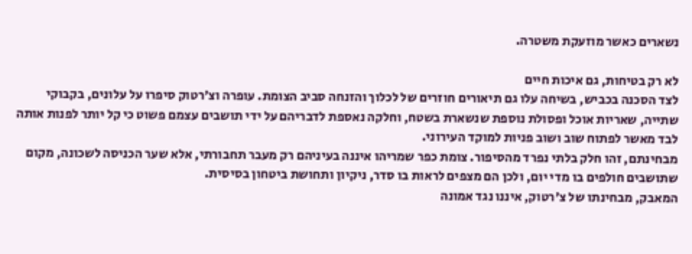נשארים כאשר מוזעקת משטרה.

לא רק בטיחות, גם איכות חיים
לצד הסכנה בכביש, בשיחה עלו גם תיאורים חוזרים של לכלוך והזנחה סביב הצומת. עופרה וצ'רטוק סיפרו על עלונים, בקבוקי שתייה, שאריות אוכל ופסולת נוספת שנשארת בשטח, וחלקה נאספת לדבריהם על ידי תושבים עצמם פשוט כי קל יותר לפנות אותה לבד מאשר לפתוח שוב ושוב פניות למוקד העירוני.
מבחינתם, זהו חלק בלתי נפרד מהסיפור. צומת כפר שמריהו איננה בעיניהם רק מעבר תחבורתי, אלא שער הכניסה לשכונה, מקום שתושבים חולפים בו מדי יום, ולכן הם מצפים לראות בו סדר, ניקיון ותחושת ביטחון בסיסית.
המאבק, מבחינתו של צ'רטוק, איננו נגד אמונה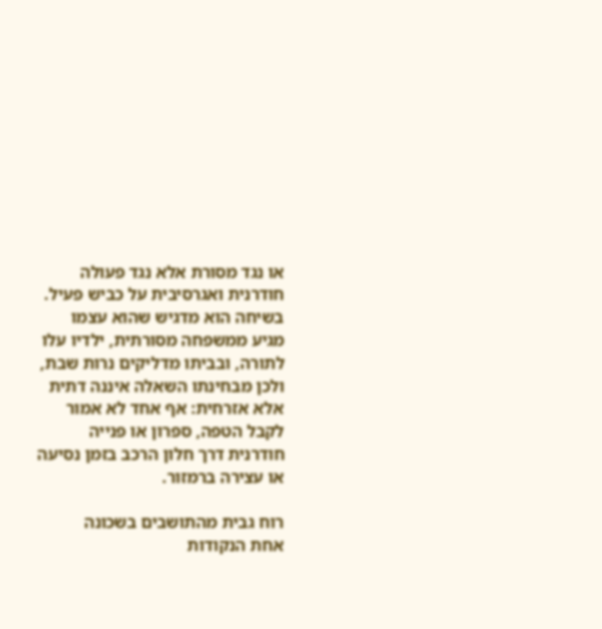או נגד מסורת אלא נגד פעולה חודרנית ואגרסיבית על כביש פעיל. בשיחה הוא מדגיש שהוא עצמו מגיע ממשפחה מסורתית, ילדיו עלו לתורה, ובביתו מדליקים נרות שבת, ולכן מבחינתו השאלה איננה דתית אלא אזרחית: אף אחד לא אמור לקבל הטפה, ספרון או פנייה חודרנית דרך חלון הרכב בזמן נסיעה או עצירה ברמזור.

רוח גבית מהתושבים בשכונה
אחת הנקודות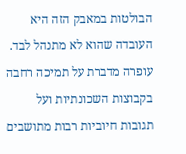הבולטות במאבק הזה היא העובדה שהוא לא מתנהל לבד. עופרה מדברת על תמיכה רחבה בקבוצות השכונתיות ועל תגובות חיוביות רבות מתושבים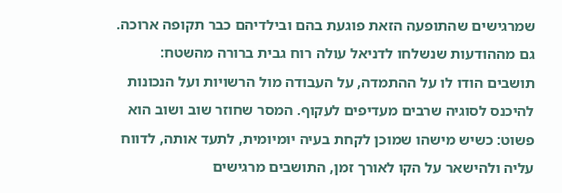שמרגישים שהתופעה הזאת פוגעת בהם ובילדיהם כבר תקופה ארוכה.
גם מההודעות שנשלחו לדניאל עולה רוח גבית ברורה מהשטח: תושבים הודו לו על ההתמדה, על העבודה מול הרשויות ועל הנכונות להיכנס לסוגיה שרבים מעדיפים לעקוף. המסר שחוזר שוב ושוב הוא פשוט: כשיש מישהו שמוכן לקחת בעיה יומיומית, לתעד אותה, לדווח עליה ולהישאר על הקו לאורך זמן, התושבים מרגישים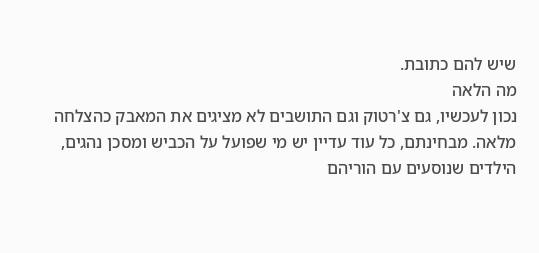שיש להם כתובת.
מה הלאה
נכון לעכשיו, גם צ'רטוק וגם התושבים לא מציגים את המאבק כהצלחה מלאה. מבחינתם, כל עוד עדיין יש מי שפועל על הכביש ומסכן נהגים, הילדים שנוסעים עם הוריהם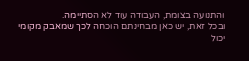והתנועה בצומת, העבודה עוד לא הסתיימה.
ובכל זאת, יש כאן מבחינתם הוכחה לכך שמאבק מקומי יכול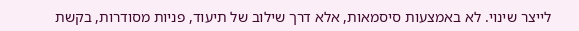לייצר שינוי. לא באמצעות סיסמאות, אלא דרך שילוב של תיעוד, פניות מסודרות, בקשת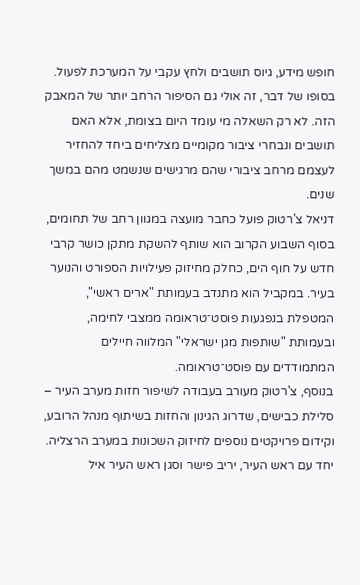חופש מידע, גיוס תושבים ולחץ עקבי על המערכת לפעול.
בסופו של דבר, זה אולי גם הסיפור הרחב יותר של המאבק הזה. לא רק השאלה מי עומד היום בצומת, אלא האם תושבים ונבחרי ציבור מקומיים מצליחים ביחד להחזיר לעצמם מרחב ציבורי שהם מרגישים שנשמט מהם במשך שנים.
דניאל צ'רטוק פועל כחבר מועצה במגוון רחב של תחומים, בסוף השבוע הקרוב הוא שותף להשקת מתקן כושר קרבי חדש על חוף הים, כחלק מחיזוק פעילויות הספורט והנוער בעיר. במקביל הוא מתנדב בעמותת "ארים ראשי", המטפלת בנפגעות פוסט־טראומה ממצבי לחימה, ובעמותת "שותפות מגן ישראלי" המלווה חיילים המתמודדים עם פוסט־טראומה.
בנוסף, צ'רטוק מעורב בעבודה לשיפור חזות מערב העיר – סלילת כבישים, שדרוג הגינון והחזות בשיתוף מנהל הרובע, וקידום פרויקטים נוספים לחיזוק השכונות במערב הרצליה. יחד עם ראש העיר, יריב פישר וסגן ראש העיר איל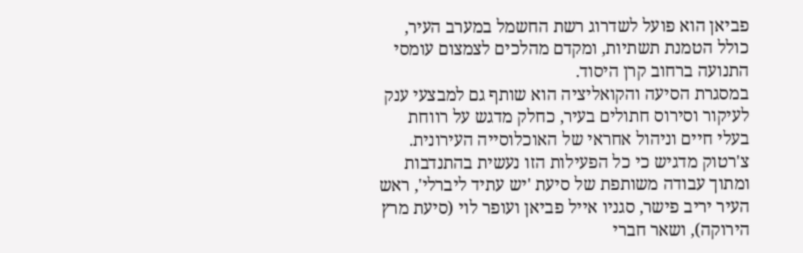פביאן הוא פועל לשדרוג רשת החשמל במערב העיר, כולל הטמנת תשתיות, ומקדם מהלכים לצמצום עומסי התנועה ברחוב קרן היסוד.
במסגרת הסיעה והקואליציה הוא שותף גם למבצעי ענק לעיקור וסירוס חתולים בעיר, כחלק מדגש על רווחת בעלי חיים וניהול אחראי של האוכלוסייה העירונית.
צ'רטוק מדגיש כי כל הפעילות הזו נעשית בהתנדבות ומתוך עבודה משותפת של סיעת 'יש עתיד ליברלי', ראש העיר יריב פישר, סגניו אייל פביאן ועופר לוי (סיעת מרץ הירוקה), ושאר חברי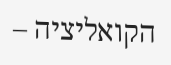הקואליציה –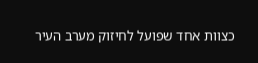כצוות אחד שפועל לחיזוק מערב העיר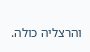והרצליה כולה.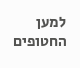למען החטופים